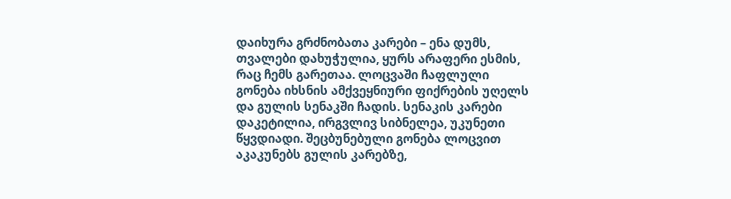დაიხურა გრძნობათა კარები – ენა დუმს, თვალები დახუჭულია, ყურს არაფერი ესმის, რაც ჩემს გარეთაა. ლოცვაში ჩაფლული გონება იხსნის ამქვეყნიური ფიქრების უღელს და გულის სენაკში ჩადის. სენაკის კარები დაკეტილია, ირგვლივ სიბნელეა, უკუნეთი წყვდიადი. შეცბუნებული გონება ლოცვით აკაკუნებს გულის კარებზე,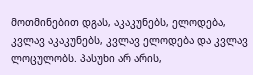მოთმინებით დგას, აკაკუნებს, ელოდება, კვლავ აკაკუნებს, კვლავ ელოდება და კვლავ ლოცულობს. პასუხი არ არის,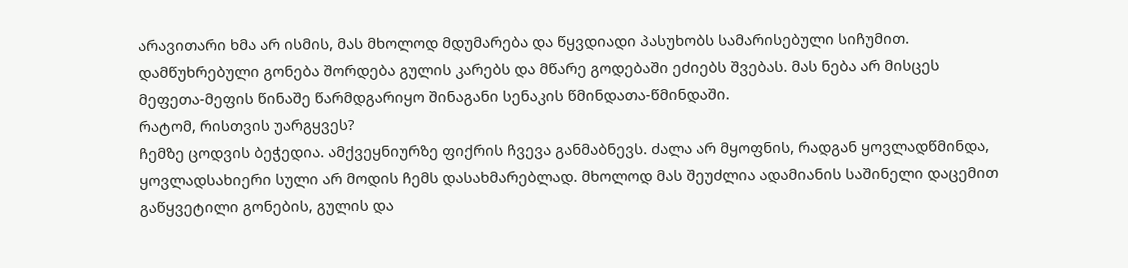არავითარი ხმა არ ისმის, მას მხოლოდ მდუმარება და წყვდიადი პასუხობს სამარისებული სიჩუმით. დამწუხრებული გონება შორდება გულის კარებს და მწარე გოდებაში ეძიებს შვებას. მას ნება არ მისცეს მეფეთა-მეფის წინაშე წარმდგარიყო შინაგანი სენაკის წმინდათა-წმინდაში.
რატომ, რისთვის უარგყვეს?
ჩემზე ცოდვის ბეჭედია. ამქვეყნიურზე ფიქრის ჩვევა განმაბნევს. ძალა არ მყოფნის, რადგან ყოვლადწმინდა, ყოვლადსახიერი სული არ მოდის ჩემს დასახმარებლად. მხოლოდ მას შეუძლია ადამიანის საშინელი დაცემით გაწყვეტილი გონების, გულის და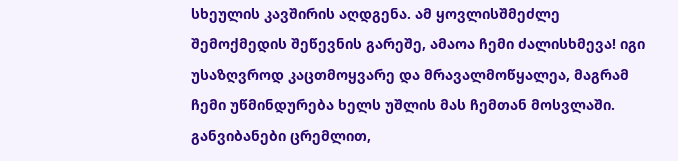სხეულის კავშირის აღდგენა. ამ ყოვლისშმეძლე შემოქმედის შეწევნის გარეშე, ამაოა ჩემი ძალისხმევა! იგი უსაზღვროდ კაცთმოყვარე და მრავალმოწყალეა, მაგრამ ჩემი უწმინდურება ხელს უშლის მას ჩემთან მოსვლაში. განვიბანები ცრემლით,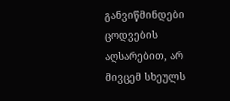განვიწმინდები ცოდვების აღსარებით, არ მივცემ სხეულს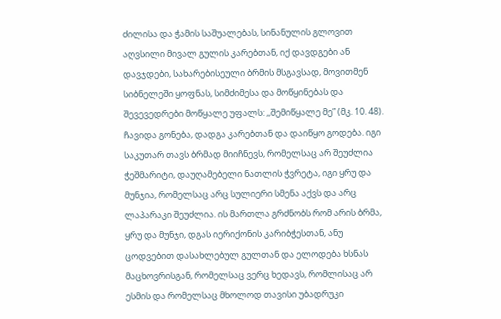ძილისა და ჭამის საშუალებას, სინანულის გლოვით აღვსილი მივალ გულის კარებთან, იქ დავდგები ან დავჯდები, სახარებისეული ბრმის მსგავსად, მოვითმენ სიბნელეში ყოფნას, სიმძიმესა და მოწყინებას და შევევედრები მოწყალე უფალს: ,,შემიწყალე მე” (მკ. 10. 48).
ჩავიდა გონება, დადგა კარებთან და დაიწყო გოდება. იგი საკუთარ თავს ბრმად მიიჩნევს, რომელსაც არ შეუძლია ჭეშმარიტი, დაუღამებელი ნათლის ჭვრეტა, იგი ყრუ და მუნჯია, რომელსაც არც სულიერი სმენა აქვს და არც ლაპარაკი შეუძლია. ის მართლა გრძნობს რომ არის ბრმა, ყრუ და მუნჯი, დგას იერიქონის კარიბჭესთან, ანუ ცოდვებით დასახლებულ გულთან და ელოდება ხსნას მაცხოვრისგან, რომელსაც ვერც ხედავს, რომლისაც არ ესმის და რომელსაც მხოლოდ თავისი უბადრუკი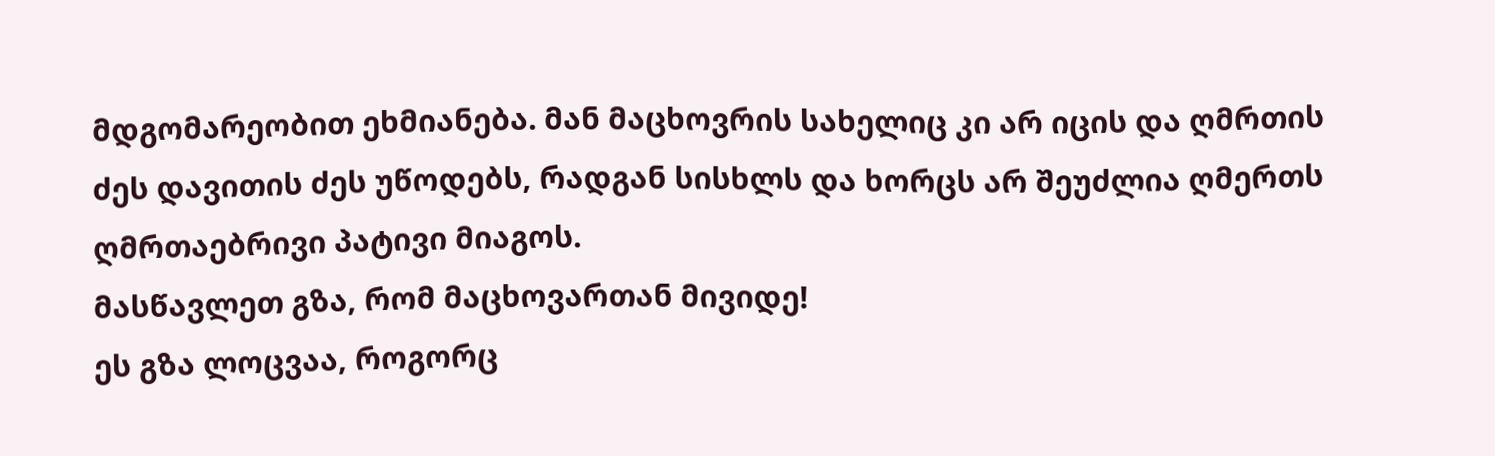მდგომარეობით ეხმიანება. მან მაცხოვრის სახელიც კი არ იცის და ღმრთის ძეს დავითის ძეს უწოდებს, რადგან სისხლს და ხორცს არ შეუძლია ღმერთს ღმრთაებრივი პატივი მიაგოს.
მასწავლეთ გზა, რომ მაცხოვართან მივიდე!
ეს გზა ლოცვაა, როგორც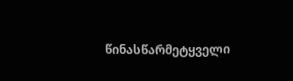წინასწარმეტყველი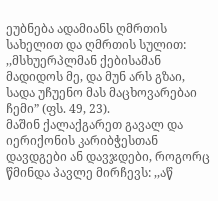ეუბნება ადამიანს ღმრთის სახელით და ღმრთის სულით: ,,მსხუერპლმან ქებისამან მადიდოს მე, და მუნ არს გზაი, სადა უჩუენო მას მაცხოვარებაი ჩემი” (ფს. 49, 23).
მაშინ ქალაქგარეთ გავალ და იერიქონის კარიბჭესთან დავდგები ან დავჯდები, როგორც წმინდა პავლე მირჩევს: ,,აწ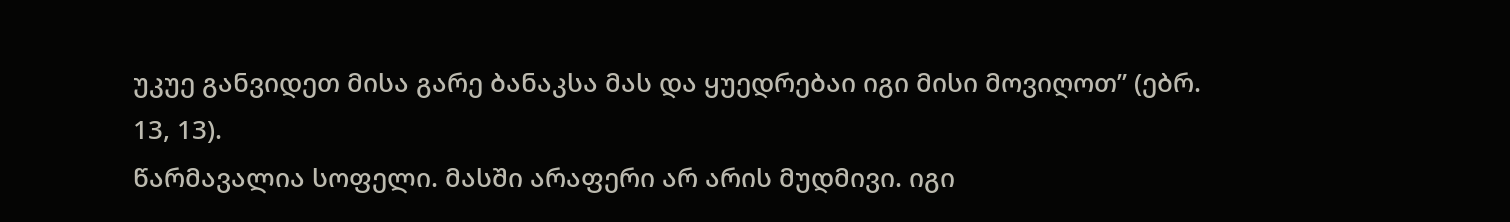უკუე განვიდეთ მისა გარე ბანაკსა მას და ყუედრებაი იგი მისი მოვიღოთ” (ებრ. 13, 13).
წარმავალია სოფელი. მასში არაფერი არ არის მუდმივი. იგი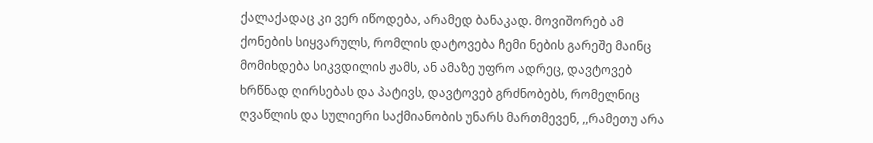ქალაქადაც კი ვერ იწოდება, არამედ ბანაკად. მოვიშორებ ამ ქონების სიყვარულს, რომლის დატოვება ჩემი ნების გარეშე მაინც მომიხდება სიკვდილის ჟამს, ან ამაზე უფრო ადრეც, დავტოვებ ხრწნად ღირსებას და პატივს, დავტოვებ გრძნობებს, რომელნიც ღვაწლის და სულიერი საქმიანობის უნარს მართმევენ, ,,რამეთუ არა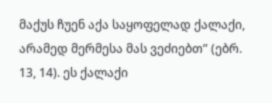მაქუს ჩუენ აქა საყოფელად ქალაქი, არამედ მერმესა მას ვეძიებთ” (ებრ. 13, 14). ეს ქალაქი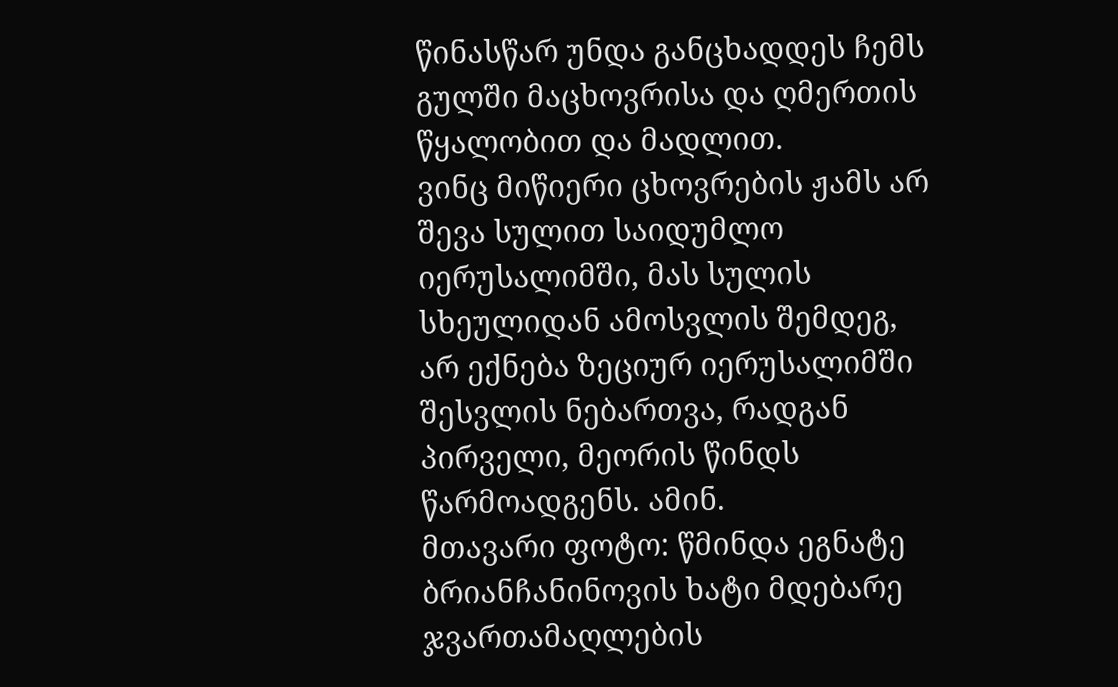წინასწარ უნდა განცხადდეს ჩემს გულში მაცხოვრისა და ღმერთის წყალობით და მადლით.
ვინც მიწიერი ცხოვრების ჟამს არ შევა სულით საიდუმლო იერუსალიმში, მას სულის სხეულიდან ამოსვლის შემდეგ, არ ექნება ზეციურ იერუსალიმში შესვლის ნებართვა, რადგან პირველი, მეორის წინდს წარმოადგენს. ამინ.
მთავარი ფოტო: წმინდა ეგნატე ბრიანჩანინოვის ხატი მდებარე ჯვართამაღლების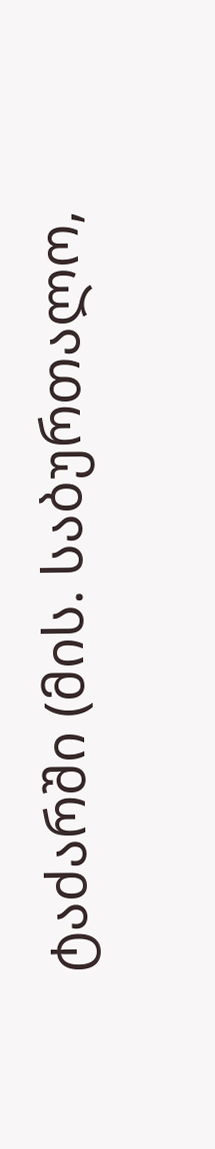ტაძარში (მის. საბურთალო,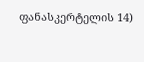ფანასკერტელის 14)